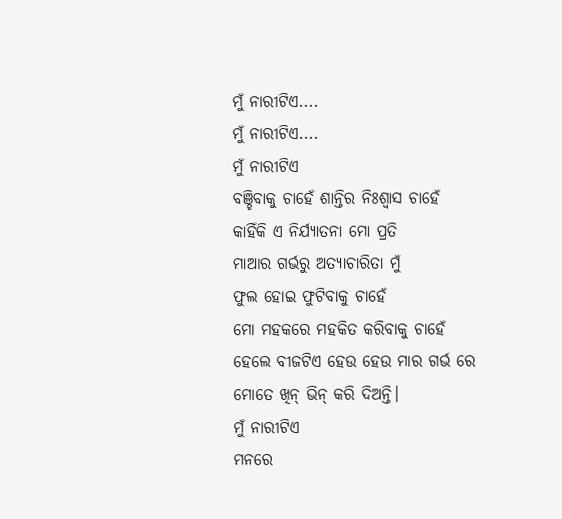ମୁଁ ନାରୀଟିଏ....
ମୁଁ ନାରୀଟିଏ....
ମୁଁ ନାରୀଟିଏ
ବଞ୍ଚିବାକୁ ଚାହେଁ ଶାନ୍ତିର ନିଃଶ୍ୱାସ ଚାହେଁ
କାହିଁକି ଏ ନିର୍ଯ୍ୟାତନା ମୋ ପ୍ରତି
ମାଆର ଗର୍ଭରୁ ଅତ୍ୟାଚାରିତା ମୁଁ
ଫୁଲ ହୋଇ ଫୁଟିବାକୁ ଚାହେଁ
ମୋ ମହକରେ ମହକିତ କରିବାକୁ ଚାହେଁ
ହେଲେ ବୀଜଟିଏ ହେଉ ହେଉ ମାର ଗର୍ଭ ରେ
ମୋତେ ଖିନ୍ ଭିନ୍ କରି ଦିଅନ୍ତି।
ମୁଁ ନାରୀଟିଏ
ମନରେ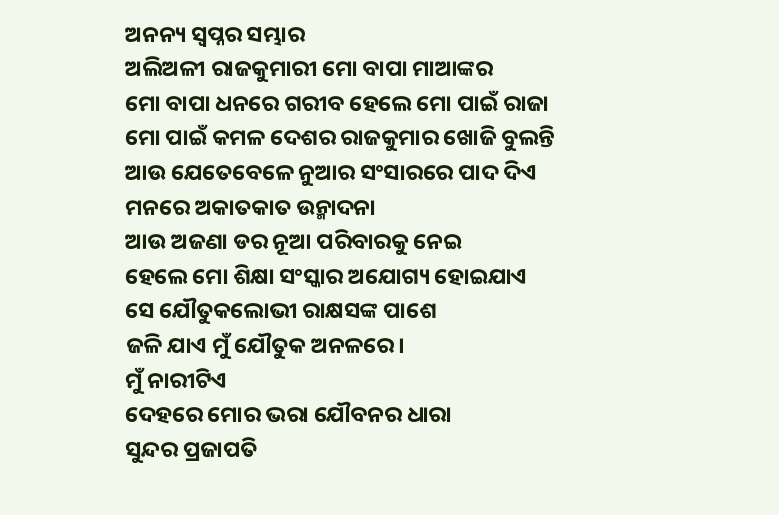ଅନନ୍ୟ ସ୍ୱପ୍ନର ସମ୍ଭାର
ଅଲିଅଳୀ ରାଜକୁମାରୀ ମୋ ବାପା ମାଆଙ୍କର
ମୋ ବାପା ଧନରେ ଗରୀବ ହେଲେ ମୋ ପାଇଁ ରାଜା
ମୋ ପାଇଁ କମଳ ଦେଶର ରାଜକୁମାର ଖୋଜି ବୁଲନ୍ତି
ଆଉ ଯେତେବେଳେ ନୁଆର ସଂସାରରେ ପାଦ ଦିଏ
ମନରେ ଅକାତକାତ ଉନ୍ମାଦନା
ଆଉ ଅଜଣା ଡର ନୂଆ ପରିବାରକୁ ନେଇ
ହେଲେ ମୋ ଶିକ୍ଷା ସଂସ୍କାର ଅଯୋଗ୍ୟ ହୋଇଯାଏ
ସେ ଯୌତୁକଲୋଭୀ ରାକ୍ଷସଙ୍କ ପାଶେ
ଜଳି ଯାଏ ମୁଁ ଯୌତୁକ ଅନଳରେ।
ମୁଁ ନାରୀଟିଏ
ଦେହରେ ମୋର ଭରା ଯୌବନର ଧାରା
ସୁନ୍ଦର ପ୍ରଜାପତି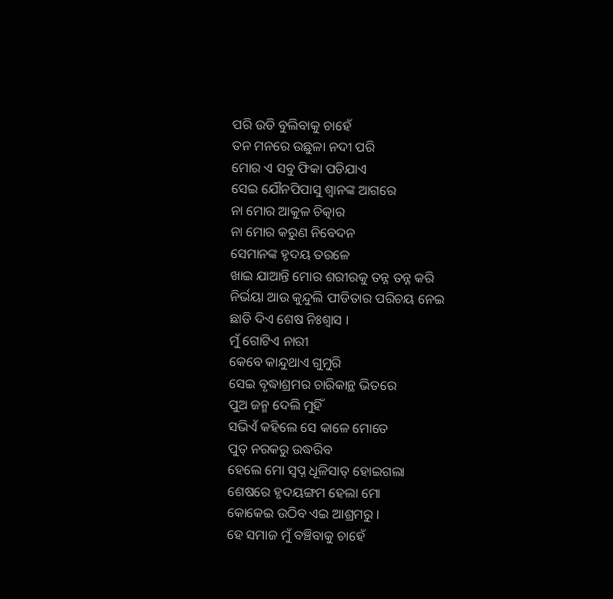ପରି ଉଡି ବୁଲିବାକୁ ଚାହେଁ
ତନ ମନରେ ଉଛୁଳା ନଦୀ ପରି
ମୋର ଏ ସବୁ ଫିକା ପଡିଯାଏ
ସେଇ ଯୌନପିପାସୁ ଶ୍ଵାନଙ୍କ ଆଗରେ
ନା ମୋର ଆକୁଳ ଚିତ୍କାର
ନା ମୋର କରୁଣ ନିବେଦନ
ସେମାନଙ୍କ ହୃଦୟ ତରଳେ
ଖାଇ ଯାଆନ୍ତି ମୋର ଶରୀରକୁ ତନ୍ନ ତନ୍ନ କରି
ନିର୍ଭୟା ଆଉ କୁନ୍ଦୁଲି ପୀଡିତାର ପରିଚୟ ନେଇ
ଛାଡି ଦିଏ ଶେଷ ନିଃଶ୍ୱାସ ।
ମୁଁ ଗୋଟିଏ ନାରୀ
କେବେ କାନ୍ଦୁଥାଏ ଗୁମୁରି
ସେଇ ବୃଦ୍ଧାଶ୍ରମର ଚାରିକାନ୍ଥ ଭିତରେ
ପୁଅ ଜନ୍ମ ଦେଲି ମୁହିଁ
ସଭିଏଁ କହିଲେ ସେ କାଳେ ମୋତେ
ପୁତ୍ ନରକରୁ ଉଦ୍ଧରିବ
ହେଲେ ମୋ ସ୍ୱପ୍ନ ଧୂଳିସାତ୍ ହୋଇଗଲା
ଶେଷରେ ହୃଦୟଙ୍ଗମ ହେଲା ମୋ
କୋକେଇ ଉଠିବ ଏଇ ଆଶ୍ରମରୁ।
ହେ ସମାଜ ମୁଁ ବଞ୍ଚିବାକୁ ଚାହେଁ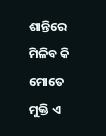ଶାନ୍ତିରେ
ମିଳିବ କି ମୋତେ ମୁକ୍ତି ଏ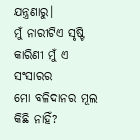ଯନ୍ତ୍ରଣାରୁ।
ମୁଁ ନାରୀଟିଏ ସୃଷ୍ଟି କାରିଣୀ ମୁଁ ଏ ସଂସାରର
ମୋ ବଳିଦାନର ମୂଲ କିଛି ନାହିଁ?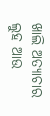ଖାଲି ଅତ୍ୟାଚାର ଲୁହ ଆଉ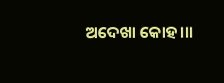ଅଦେଖା କୋହ।।।